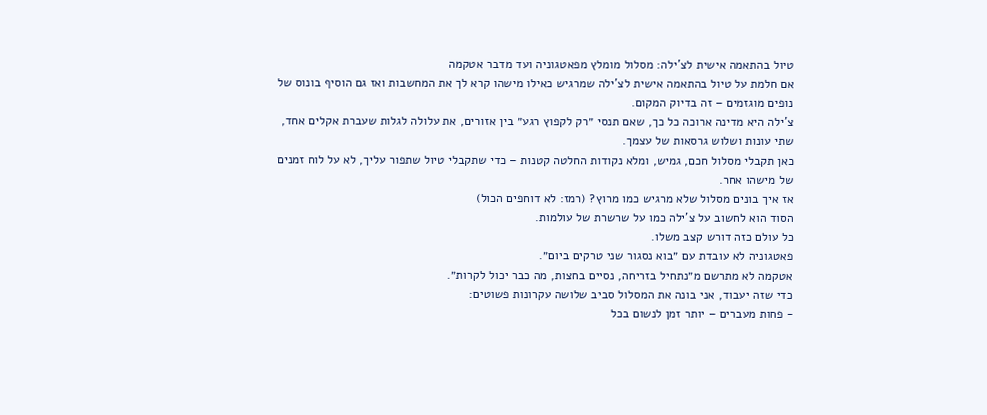טיול בהתאמה אישית לצ'ילה: מסלול מומלץ מפאטגוניה ועד מדבר אטקמה
אם חלמת על טיול בהתאמה אישית לצ'ילה שמרגיש כאילו מישהו קרא לך את המחשבות ואז גם הוסיף בונוס של נופים מוגזמים – זה בדיוק המקום.
צ'ילה היא מדינה ארוכה כל כך, שאם תנסי ״רק לקפוץ רגע״ בין אזורים, את עלולה לגלות שעברת אקלים אחד, שתי עונות ושלוש גרסאות של עצמך.
כאן תקבלי מסלול חכם, גמיש, ומלא נקודות החלטה קטנות – כדי שתקבלי טיול שתפור עליך, לא על לוח זמנים של מישהו אחר.
אז איך בונים מסלול שלא מרגיש כמו מרוץ? (רמז: לא דוחפים הכול)
הסוד הוא לחשוב על צ'ילה כמו על שרשרת של עולמות.
כל עולם כזה דורש קצב משלו.
פאטגוניה לא עובדת עם ״בוא נסגור שני טרקים ביום״.
אטקמה לא מתרשם מ״נתחיל בזריחה, נסיים בחצות, מה כבר יכול לקרות״.
כדי שזה יעבוד, אני בונה את המסלול סביב שלושה עקרונות פשוטים:
- פחות מעברים – יותר זמן לנשום בכל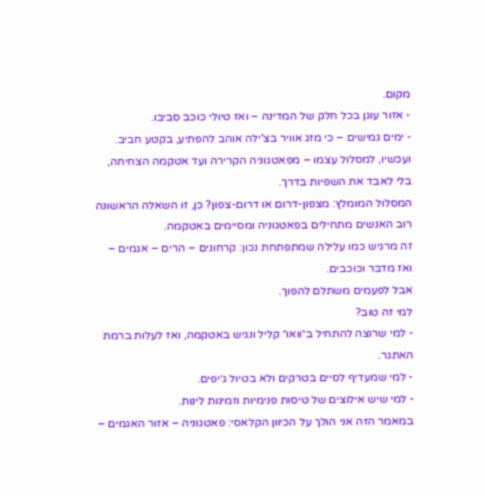מקום.
- אזור עוגן בכל חלק של המדינה – ואז טיולי כוכב סביבו.
- ימים גמישים – כי מזג אוויר בצ'ילה אוהב להפתיע, בקטע חביב.
ועכשיו, למסלול עצמו – מפאטגוניה הקרירה ועד אטקמה הצחיחה, בלי לאבד את השפיות בדרך.
המסלול המומלץ: מצפון-דרום או דרום-צפון? כן, זו השאלה הראשונה
רוב האנשים מתחילים בפאטגוניה ומסיימים באטקמה.
זה מרגיש כמו עלילה שמתפתחת נכון: קרחונים – הרים – אגמים – ואז מדבר וכוכבים.
אבל לפעמים משתלם להפוך.
למי זה טוב?
- למי שרוצה להתחיל ב״וואו״ קליל ונגיש באטקמה, ואז לעלות ברמת האתגר.
- למי שמעדיף לסיים בטרקים ולא בטיול ג׳יפים.
- למי שיש אילוצים של טיסות פנימיות וזמינות לינות.
במאמר הזה אני הולך על הכיוון הקלאסי: פאטגוניה – אזור האגמים –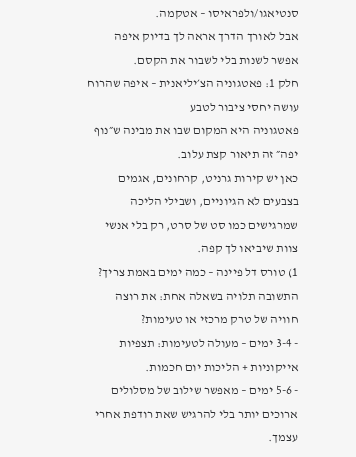סנטיאגו/ולפראיסו – אטקמה.
אבל לאורך הדרך אראה לך בדיוק איפה אפשר לשנות בלי לשבור את הקסם.
חלק 1: פאטגוניה הצ׳יליאנית – איפה שהרוח עושה יחסי ציבור לטבע
פאטגוניה היא המקום שבו את מבינה ש״נוף יפה״ זה תיאור קצת עלוב.
כאן יש קירות גרניט, קרחונים, אגמים בצבעים לא הגיוניים, ושבילי הליכה שמרגישים כמו סט של סרט, רק בלי אנשי צוות שיביאו לך קפה.
1) טורס דל פיינה – כמה ימים באמת צריך?
התשובה תלויה בשאלה אחת: את רוצה חוויה של טרק מרכזי או טעימות?
- 3-4 ימים – מעולה לטעימות: תצפיות אייקוניות + הליכות יום חכמות.
- 5-6 ימים – מאפשר שילוב של מסלולים ארוכים יותר בלי להרגיש שאת רודפת אחרי עצמך.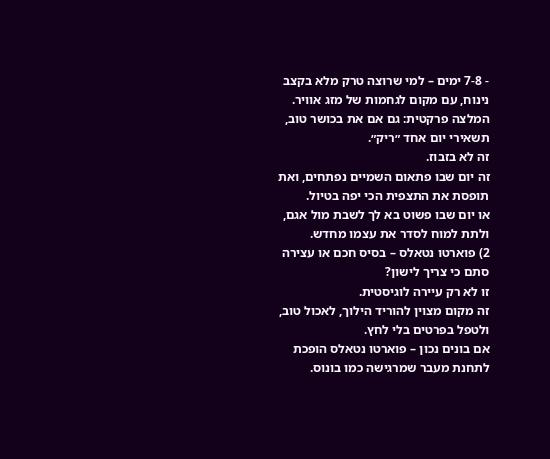- 7-8 ימים – למי שרוצה טרק מלא בקצב נינוח, עם מקום לגחמות של מזג אוויר.
המלצה פרקטית: גם אם את בכושר טוב, תשאירי יום אחד ״ריק״.
זה לא בזבוז.
זה יום שבו פתאום השמיים נפתחים, ואת תופסת את התצפית הכי יפה בטיול.
או יום שבו פשוט בא לך לשבת מול אגם, ולתת למוח לסדר את עצמו מחדש.
2) פוארטו נטאלס – בסיס חכם או עצירה סתם כי צריך לישון?
זו לא רק עיירה לוגיסטית.
זה מקום מצוין להוריד הילוך, לאכול טוב, ולטפל בפרטים בלי לחץ.
אם בונים נכון – פוארטו נטאלס הופכת לתחנת מעבר שמרגישה כמו בונוס.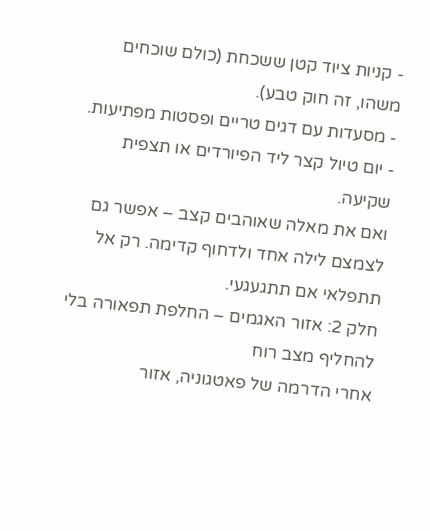- קניות ציוד קטן ששכחת (כולם שוכחים משהו, זה חוק טבע).
- מסעדות עם דגים טריים ופסטות מפתיעות.
- יום טיול קצר ליד הפיורדים או תצפית שקיעה.
ואם את מאלה שאוהבים קצב – אפשר גם לצמצם לילה אחד ולדחוף קדימה. רק אל תתפלאי אם תתגעגעי.
חלק 2: אזור האגמים – החלפת תפאורה בלי להחליף מצב רוח
אחרי הדרמה של פאטגוניה, אזור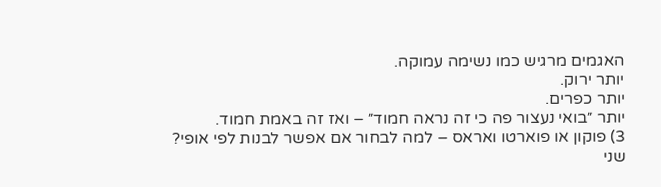האגמים מרגיש כמו נשימה עמוקה.
יותר ירוק.
יותר כפרים.
יותר ״בואי נעצור פה כי זה נראה חמוד״ – ואז זה באמת חמוד.
3) פוקון או פוארטו ואראס – למה לבחור אם אפשר לבנות לפי אופי?
שני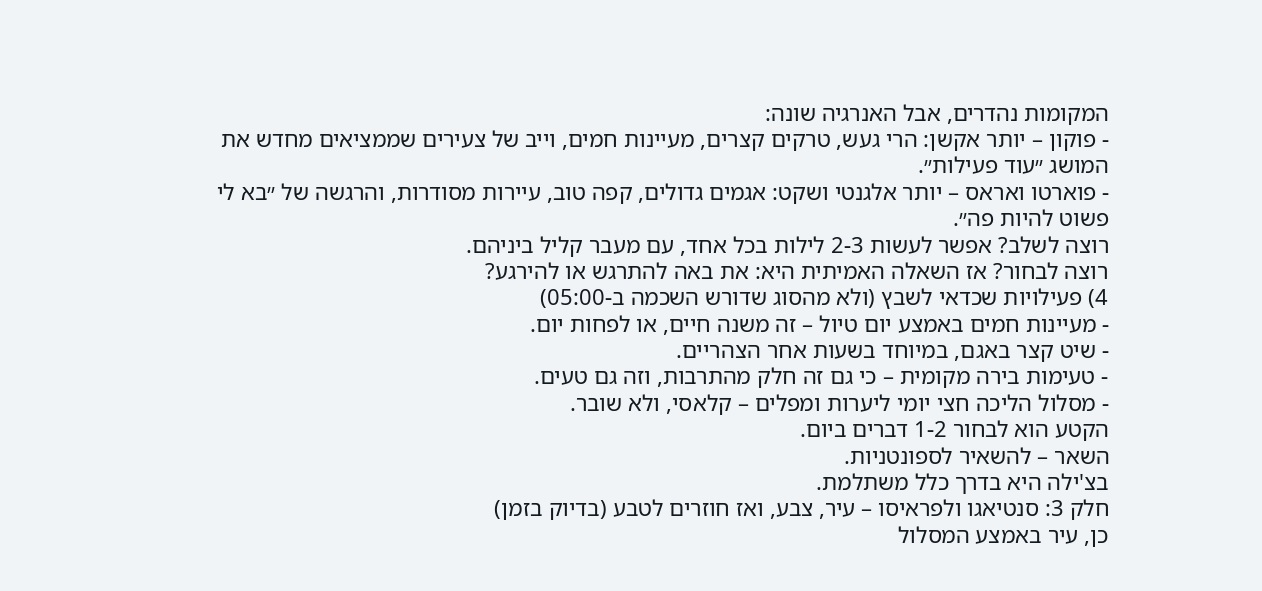המקומות נהדרים, אבל האנרגיה שונה:
- פוקון – יותר אקשן: הרי געש, טרקים קצרים, מעיינות חמים, וייב של צעירים שממציאים מחדש את המושג ״עוד פעילות״.
- פוארטו ואראס – יותר אלגנטי ושקט: אגמים גדולים, קפה טוב, עיירות מסודרות, והרגשה של ״בא לי פשוט להיות פה״.
רוצה לשלב? אפשר לעשות 2-3 לילות בכל אחד, עם מעבר קליל ביניהם.
רוצה לבחור? אז השאלה האמיתית היא: את באה להתרגש או להירגע?
4) פעילויות שכדאי לשבץ (ולא מהסוג שדורש השכמה ב-05:00)
- מעיינות חמים באמצע יום טיול – זה משנה חיים, או לפחות יום.
- שיט קצר באגם, במיוחד בשעות אחר הצהריים.
- טעימות בירה מקומית – כי גם זה חלק מהתרבות, וזה גם טעים.
- מסלול הליכה חצי יומי ליערות ומפלים – קלאסי, ולא שובר.
הקטע הוא לבחור 1-2 דברים ביום.
השאר – להשאיר לספונטניות.
בצ'ילה היא בדרך כלל משתלמת.
חלק 3: סנטיאגו ולפראיסו – עיר, צבע, ואז חוזרים לטבע (בדיוק בזמן)
כן, עיר באמצע המסלול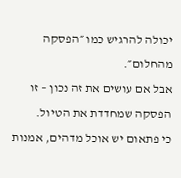יכולה להרגיש כמו ״הפסקה מהחלום״.
אבל אם עושים את זה נכון – זו הפסקה שמחדדת את הטיול.
כי פתאום יש אוכל מדהים, אמנות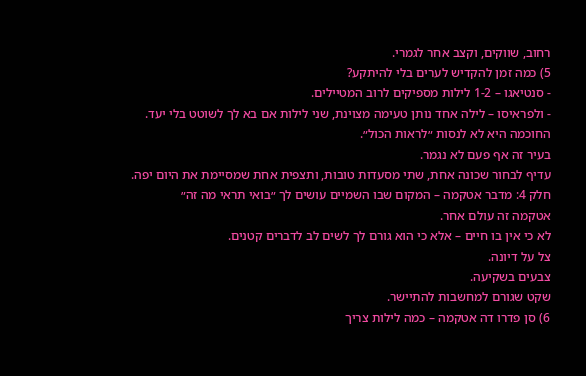רחוב, שווקים, וקצב אחר לגמרי.
5) כמה זמן להקדיש לערים בלי להיתקע?
- סנטיאגו – 1-2 לילות מספיקים לרוב המטיילים.
- ולפראיסו – לילה אחד נותן טעימה מצוינת, שני לילות אם בא לך לשוטט בלי יעד.
החוכמה היא לא לנסות ״לראות הכול״.
בעיר זה אף פעם לא נגמר.
עדיף לבחור שכונה אחת, שתי מסעדות טובות, ותצפית אחת שמסיימת את היום יפה.
חלק 4: מדבר אטקמה – המקום שבו השמיים עושים לך ״בואי תראי מה זה״
אטקמה זה עולם אחר.
לא כי אין בו חיים – אלא כי הוא גורם לך לשים לב לדברים קטנים.
צל על דיונה.
צבעים בשקיעה.
שקט שגורם למחשבות להתיישר.
6) סן פדרו דה אטקמה – כמה לילות צריך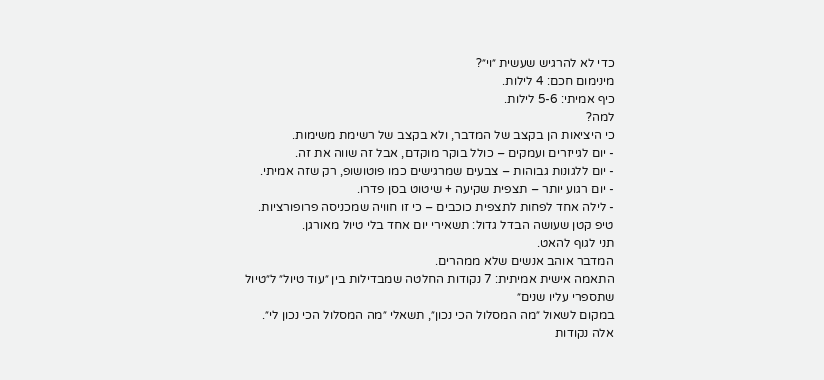כדי לא להרגיש שעשית ״וי״?
מינימום חכם: 4 לילות.
כיף אמיתי: 5-6 לילות.
למה?
כי היציאות הן בקצב של המדבר, ולא בקצב של רשימת משימות.
- יום לגייזרים ועמקים – כולל בוקר מוקדם, אבל זה שווה את זה.
- יום ללגונות גבוהות – צבעים שמרגישים כמו פוטושופ, רק שזה אמיתי.
- יום רגוע יותר – תצפית שקיעה + שיטוט בסן פדרו.
- לילה אחד לפחות לתצפית כוכבים – כי זו חוויה שמכניסה פרופורציות.
טיפ קטן שעושה הבדל גדול: תשאירי יום אחד בלי טיול מאורגן.
תני לגוף להאט.
המדבר אוהב אנשים שלא ממהרים.
התאמה אישית אמיתית: 7 נקודות החלטה שמבדילות בין ״עוד טיול״ ל״טיול שתספרי עליו שנים״
במקום לשאול ״מה המסלול הכי נכון״, תשאלי ״מה המסלול הכי נכון לי״.
אלה נקודות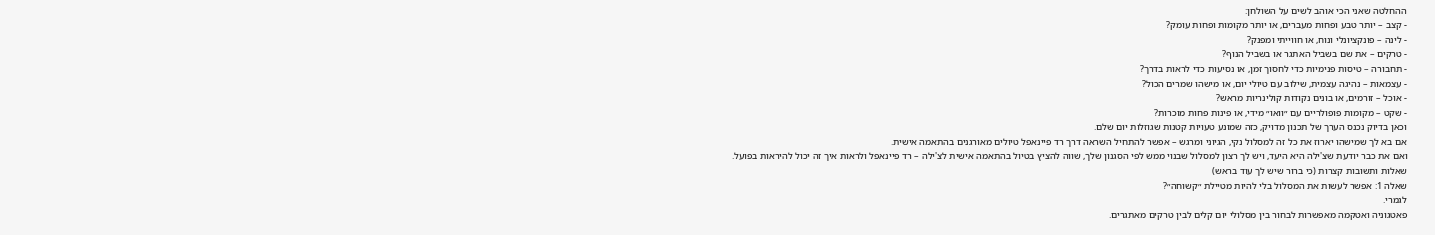ההחלטה שאני הכי אוהב לשים על השולחן:
- קצב – יותר טבע ופחות מעברים, או יותר מקומות ופחות עומק?
- לינה – פונקציונלי ונוח, או חווייתי ומפנק?
- טרקים – את שם בשביל האתגר או בשביל הנוף?
- תחבורה – טיסות פנימיות כדי לחסוך זמן, או נסיעות כדי לראות בדרך?
- עצמאות – נהיגה עצמית, שילוב עם טיולי יום, או מישהו שמרים הכול?
- אוכל – זורמים, או בונים נקודות קולינריות מראש?
- שקט – מקומות פופולריים עם ״וואו״ מידי, או פינות פחות מוכרות?
וכאן בדיוק נכנס הערך של תכנון מדויק, כזה שמונע טעויות קטנות שגוזלות יום שלם.
אם בא לך שמישהו יארוז את כל זה למסלול נקי, הגיוני ומרגש – אפשר להתחיל השראה דרך רד פיינאפל טיולים מאורגנים בהתאמה אישית.
ואם את כבר יודעת שצ'ילה היא היעד, ויש לך רצון למסלול שבנוי ממש לפי הסגנון שלך, שווה להציץ בטיול בהתאמה אישית לצ'ילה – רד פיינאפל ולראות איך זה יכול להיראות בפועל.
שאלות ותשובות קצרות (כי ברור שיש לך עוד בראש)
שאלה 1: אפשר לעשות את המסלול בלי להיות מטיילת ״קשוחה״?
לגמרי.
פאטגוניה ואטקמה מאפשרות לבחור בין מסלולי יום קלים לבין טרקים מאתגרים.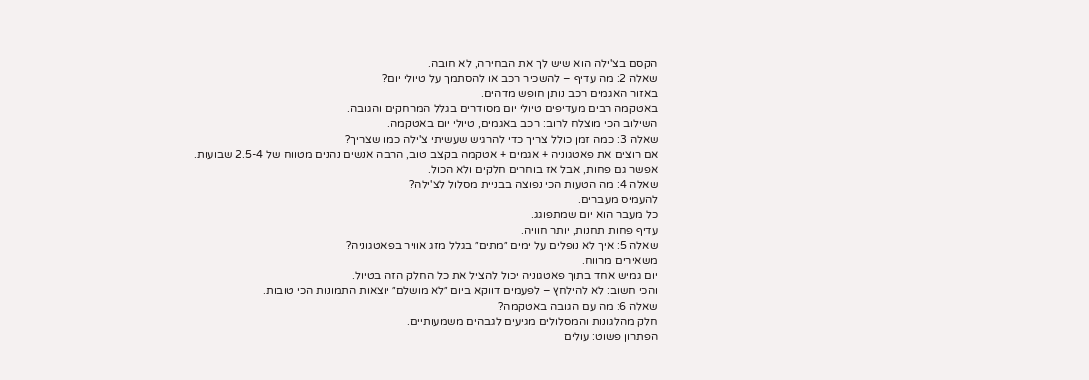הקסם בצ'ילה הוא שיש לך את הבחירה, לא חובה.
שאלה 2: מה עדיף – להשכיר רכב או להסתמך על טיולי יום?
באזור האגמים רכב נותן חופש מדהים.
באטקמה רבים מעדיפים טיולי יום מסודרים בגלל המרחקים והגובה.
השילוב הכי מוצלח לרוב: רכב באגמים, טיולי יום באטקמה.
שאלה 3: כמה זמן כולל צריך כדי להרגיש שעשיתי צ'ילה כמו שצריך?
אם רוצים את פאטגוניה + אגמים + אטקמה בקצב טוב, הרבה אנשים נהנים מטווח של 2.5-4 שבועות.
אפשר גם פחות, אבל אז בוחרים חלקים ולא הכול.
שאלה 4: מה הטעות הכי נפוצה בבניית מסלול לצ'ילה?
להעמיס מעברים.
כל מעבר הוא יום שמתפוגג.
עדיף פחות תחנות, יותר חוויה.
שאלה 5: איך לא נופלים על ימים ״מתים״ בגלל מזג אוויר בפאטגוניה?
משאירים מרווח.
יום גמיש אחד בתוך פאטגוניה יכול להציל את כל החלק הזה בטיול.
והכי חשוב: לא להילחץ – לפעמים דווקא ביום ״לא מושלם״ יוצאות התמונות הכי טובות.
שאלה 6: מה עם הגובה באטקמה?
חלק מהלגונות והמסלולים מגיעים לגבהים משמעותיים.
הפתרון פשוט: עולים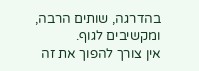בהדרגה, שותים הרבה, ומקשיבים לגוף.
אין צורך להפוך את זה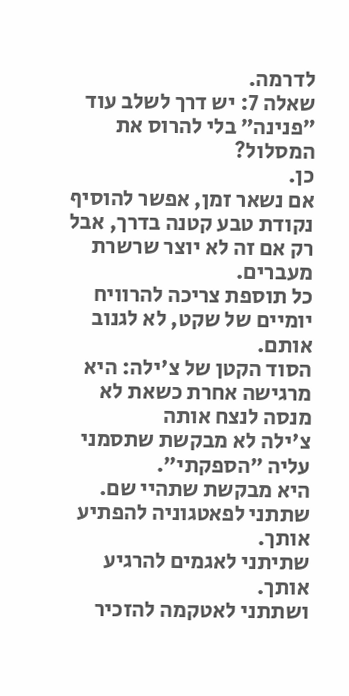לדרמה.
שאלה 7: יש דרך לשלב עוד ״פנינה״ בלי להרוס את המסלול?
כן.
אם נשאר זמן, אפשר להוסיף נקודת טבע קטנה בדרך, אבל רק אם זה לא יוצר שרשרת מעברים.
כל תוספת צריכה להרוויח יומיים של שקט, לא לגנוב אותם.
הסוד הקטן של צ'ילה: היא מרגישה אחרת כשאת לא מנסה לנצח אותה
צ'ילה לא מבקשת שתסמני עליה ״הספקתי״.
היא מבקשת שתהיי שם.
שתתני לפאטגוניה להפתיע אותך.
שתיתני לאגמים להרגיע אותך.
ושתתני לאטקמה להזכיר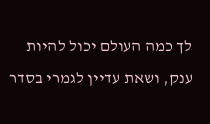לך כמה העולם יכול להיות ענק, ושאת עדיין לגמרי בסדר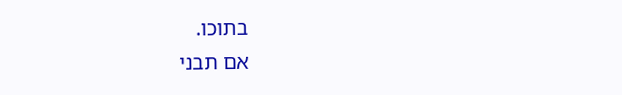בתוכו.
אם תבני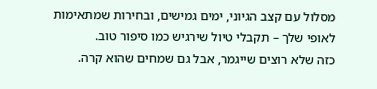מסלול עם קצב הגיוני, ימים גמישים, ובחירות שמתאימות לאופי שלך – תקבלי טיול שירגיש כמו סיפור טוב.
כזה שלא רוצים שייגמר, אבל גם שמחים שהוא קרה.